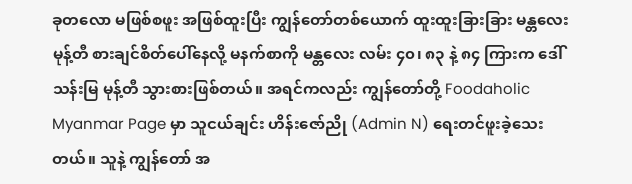ခုတလော မဖြစ်စဖူး အဖြစ်ထူးပြီး ကျွန်တော်တစ်ယောက် ထူးထူးခြားခြား မန္တလေးမုန့်တီ စားချင်စိတ်ပေါ်နေလို့ မနက်စာကို မန္တလေး လမ်း ၄၀၊ ၈၃ နဲ့ ၈၄ ကြားက ဒေါ်သန်းမြ မုန့်တီ သွားစားဖြစ်တယ်။ အရင်ကလည်း ကျွန်တော်တို့ Foodaholic Myanmar Page မှာ သူငယ်ချင်း ဟိန်းဇော်ညို (Admin N) ရေးတင်ဖူးခဲ့သေးတယ်။ သူနဲ့ ကျွန်တော် အ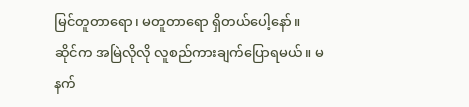မြင်တူတာရော၊ မတူတာရော ရှိတယ်ပေါ့နော်။
ဆိုင်က အမြဲလိုလို လူစည်ကားချက်ပြောရမယ်။ မနက်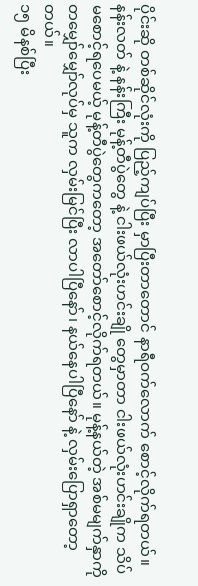ပိုင်းဆို တစ်ဆိုင်လုံးကို ပြည့်ကျပ်ပြီး မှာပြီးတာတောင် နာရီဝက်လောက် စောင့်လိုက်ရတယ်။ နန်းလတ် နဲ့ နန်းကြီး မုန့်တီပွဲတွေ နဲ့ ငါးဖယ်လုံးဟင်းချို တွေမှာတာ ငါးဖယ်လုံးဟင်းချိုက သိပ်မစောင့်ရပေမယ့် မုန့်တီပွဲတွေကတော့ အတော်စောင့်လိုက်ရတယ်။ မုန့်နယ်တဲ့ အစ်မမျက်နှာကို တမျှော်မျှော်လုပ်မှ သူက လှမ်းမြင်ပြီး လာပါပြီနော်၊ နယ်နေပါပြီနော် နဲ့ လှမ်းပြောရှာတော့တယ်။
၁၅ မိနစ်ပြီး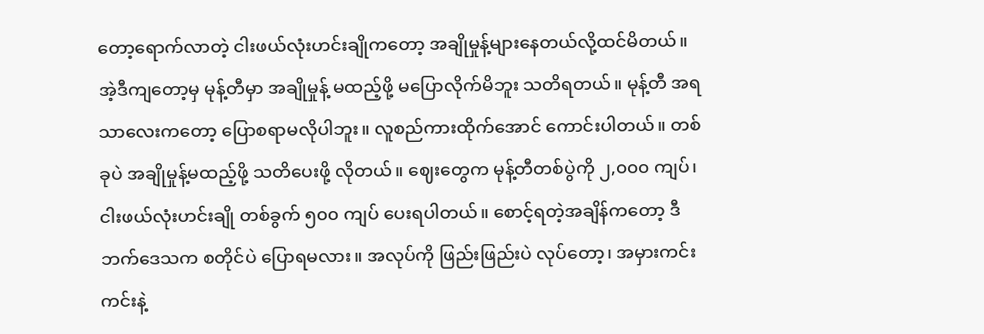တော့ရောက်လာတဲ့ ငါးဖယ်လုံးဟင်းချိုကတော့ အချိုမှုန့်များနေတယ်လို့ထင်မိတယ်။ အဲ့ဒီကျတော့မှ မုန့်တီမှာ အချိုမှုန့် မထည့်ဖို့ မပြောလိုက်မိဘူး သတိရတယ်။ မုန့်တီ အရသာလေးကတော့ ပြောစရာမလိုပါဘူး။ လူစည်ကားထိုက်အောင် ကောင်းပါတယ်။ တစ်ခုပဲ အချိုမှုန့်မထည့်ဖို့ သတိပေးဖို့ လိုတယ်။ ဈေးတွေက မုန့်တီတစ်ပွဲကို ၂,၀၀၀ ကျပ်၊ ငါးဖယ်လုံးဟင်းချို တစ်ခွက် ၅၀၀ ကျပ် ပေးရပါတယ်။ စောင့်ရတဲ့အချိန်ကတော့ ဒီဘက်ဒေသက စတိုင်ပဲ ပြောရမလား။ အလုပ်ကို ဖြည်းဖြည်းပဲ လုပ်တော့၊ အမှားကင်းကင်းနဲ့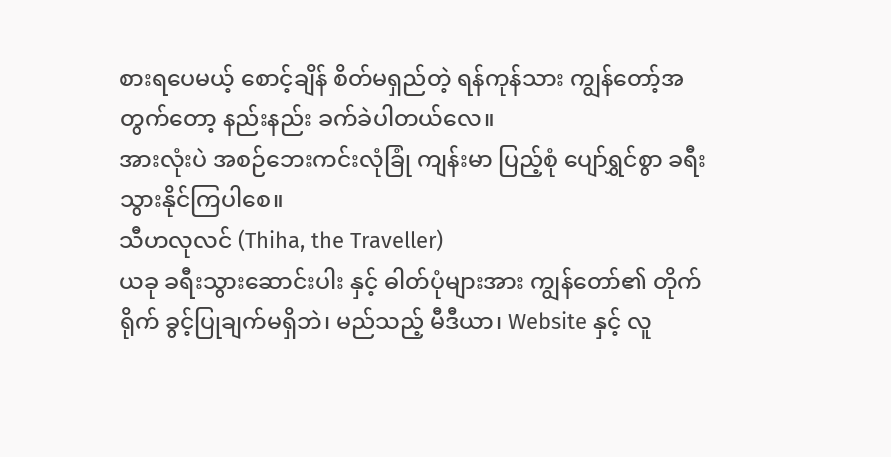စားရပေမယ့် စောင့်ချိန် စိတ်မရှည်တဲ့ ရန်ကုန်သား ကျွန်တော့်အတွက်တော့ နည်းနည်း ခက်ခဲပါတယ်လေ။
အားလုံးပဲ အစဉ်ဘေးကင်းလုံခြုံ ကျန်းမာ ပြည့်စုံ ပျော်ရွှင်စွာ ခရီးသွားနိုင်ကြပါစေ။
သီဟလုလင် (Thiha, the Traveller)
ယခု ခရီးသွားဆောင်းပါး နှင့် ဓါတ်ပုံများအား ကျွန်တော်၏ တိုက်ရိုက် ခွင့်ပြုချက်မရှိဘဲ၊ မည်သည့် မီဒီယာ၊ Website နှင့် လူ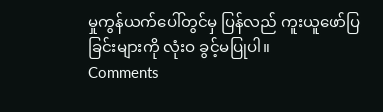မှုကွန်ယက်ပေါ်တွင်မှ ပြန်လည် ကူးယူဖော်ပြခြင်းများကို လုံးဝ ခွင့်မပြုပါ။
Comments